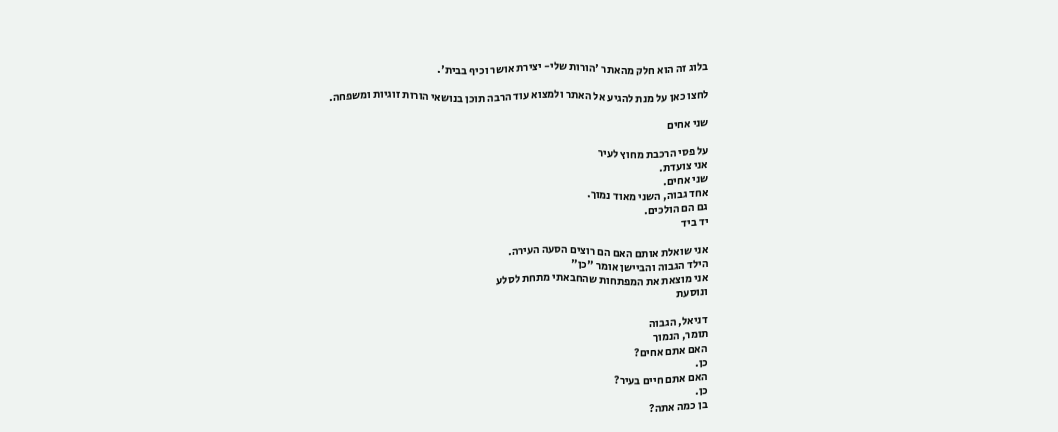בלוג זה הוא חלק מהאתר 'הורות שלי- יצירת אושר וכיף בבית'.

לחצו כאן על מנת להגיע אל האתר ולמצוא עוד הרבה תוכן בנושאי הורות זוגיות ומשפחה.

שני אחים

על פסי הרכבת מחוץ לעיר
אני צועדת.
שני אחים.
אחד גבוה, השני מאוד נמוך.
גם הם הולכים.
יד ביד

אני שואלת אותם האם הם רוצים הסעה העירה.
הילד הגבוה והביישן אומר "כן"
אני מוצאת את המפתחות שהחבאתי מתחת לסלע
ונוסעת

דניאל, הגבוה
תומר, הנמוך
האם אתם אחים?
כן.
האם אתם חיים בעיר?
כן.
בן כמה אתה?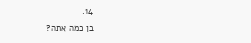14.
בן כמה אתה?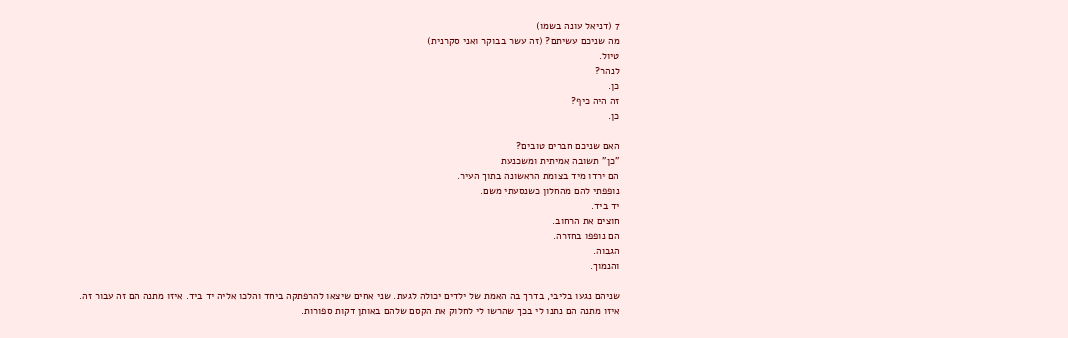7 (דניאל עונה בשמו)
מה שניכם עשיתם? (זה עשר בבוקר ואני סקרנית)
טיול.
לנהר?
כן.
זה היה כיף?
כן.

האם שניכם חברים טובים?
"כן" תשובה אמיתית ומשכנעת
הם ירדו מיד בצומת הראשונה בתוך העיר.
נופפתי להם מהחלון כשנסעתי משם.
יד ביד.
חוצים את הרחוב.
הם נופפו בחזרה.
הגבוה.
והנמוך.

שניהם נגעו בליבי, בדרך בה האמת של ילדים יכולה לגעת. שני אחים שיצאו להרפתקה ביחד והלכו אליה יד ביד. איזו מתנה הם זה עבור זה. איזו מתנה הם נתנו לי בכך שהרשו לי לחלוק את הקסם שלהם באותן דקות ספורות.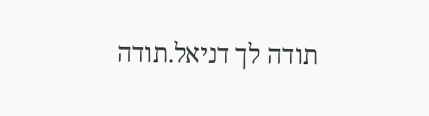תודה לך דניאל.תודה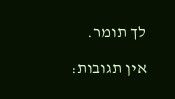לך תומר.

אין תגובות: